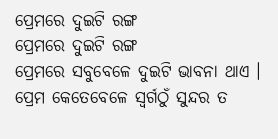ପ୍ରେମରେ ଦୁଇଟି ରଙ୍ଗ
ପ୍ରେମରେ ଦୁଇଟି ରଙ୍ଗ
ପ୍ରେମରେ ସବୁବେଳେ ଦୁଇଟି ଭାବନା ଥାଏ । ପ୍ରେମ କେତେବେଳେ ସ୍ୱର୍ଗଠୁଁ ସୁନ୍ଦର ତ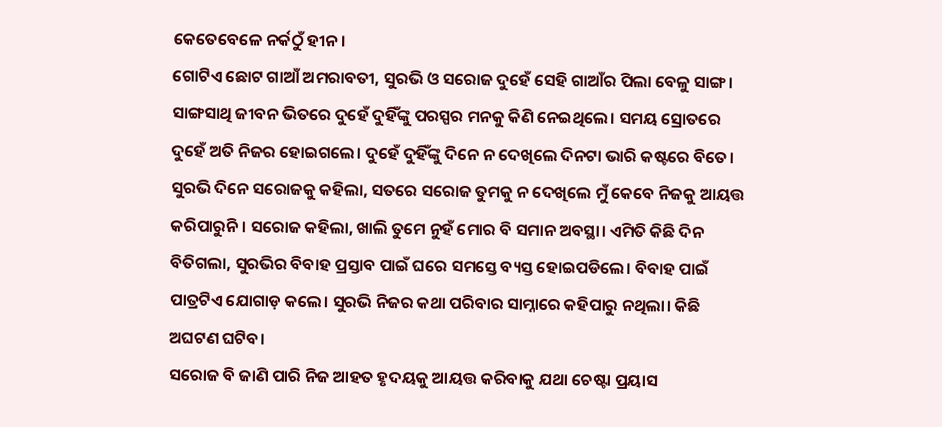କେତେବେଳେ ନର୍କଠୁଁ ହୀନ।
ଗୋଟିଏ ଛୋଟ ଗାଆଁ ଅମରାବତୀ, ସୁରଭି ଓ ସରୋଜ ଦୁହେଁ ସେହି ଗାଆଁର ପିଲା ବେଳୁ ସାଙ୍ଗ। ସାଙ୍ଗସାଥି ଜୀବନ ଭିତରେ ଦୁହେଁ ଦୁହିଁଙ୍କୁ ପରସ୍ପର ମନକୁ କିଣି ନେଇଥିଲେ। ସମୟ ସ୍ରୋତରେ ଦୁହେଁ ଅତି ନିଜର ହୋଇଗଲେ। ଦୁହେଁ ଦୁହିଁଙ୍କୁ ଦିନେ ନ ଦେଖିଲେ ଦିନଟା ଭାରି କଷ୍ଟରେ ବିତେ। ସୁରଭି ଦିନେ ସରୋଜକୁ କହିଲା, ସତରେ ସରୋଜ ତୁମକୁ ନ ଦେଖିଲେ ମୁଁ କେବେ ନିଜକୁ ଆୟତ୍ତ କରିପାରୁନି। ସରୋଜ କହିଲା, ଖାଲି ତୁମେ ନୁହଁ ମୋର ବି ସମାନ ଅବସ୍ଥା। ଏମିତି କିଛି ଦିନ ବିତିଗଲା, ସୁରଭିର ବିବାହ ପ୍ରସ୍ତାବ ପାଇଁ ଘରେ ସମସ୍ତେ ବ୍ୟସ୍ତ ହୋଇପଡିଲେ। ବିବାହ ପାଇଁ ପାତ୍ରଟିଏ ଯୋଗାଡ଼ କଲେ। ସୁରଭି ନିଜର କଥା ପରିବାର ସାମ୍ନାରେ କହିପାରୁ ନଥିଲା। କିଛି ଅଘଟଣ ଘଟିବ।
ସରୋଜ ବି ଜାଣି ପାରି ନିଜ ଆହତ ହୃଦୟକୁ ଆୟତ୍ତ କରିବାକୁ ଯଥା ଚେଷ୍ଟା ପ୍ରୟାସ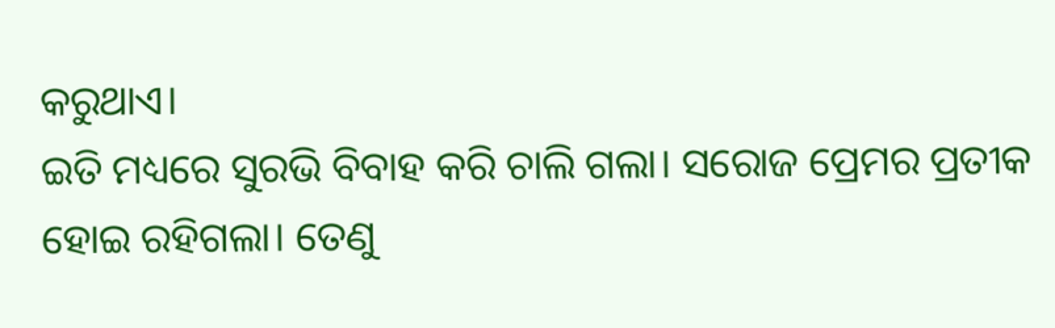କରୁଥାଏ।
ଇତି ମଧ୍ୟରେ ସୁରଭି ବିବାହ କରି ଚାଲି ଗଲା। ସରୋଜ ପ୍ରେମର ପ୍ରତୀକ ହୋଇ ରହିଗଲା। ତେଣୁ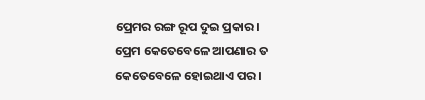ପ୍ରେମର ରଙ୍ଗ ରୂପ ଦୁଇ ପ୍ରକାର।
ପ୍ରେମ କେତେବେଳେ ଆପଣାର ତ କେତେବେଳେ ହୋଇଥାଏ ପର।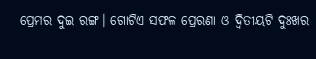ପ୍ରେମର ଦୁଇ ରଙ୍ଗ। ଗୋଟିଏ ସଫଳ ପ୍ରେରଣା ଓ ଦ୍ୱିତୀୟଟି ଦୁଃଖର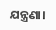ଯନ୍ତ୍ରଣା।